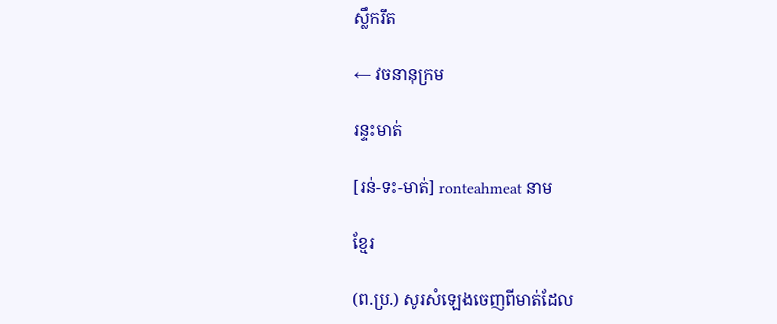ស្លឹករឹត

← វចនានុក្រម

រន្ទះមាត់

[រន់-ទះ-មាត់] ronteahmeat នាម

ខ្មែរ

(ព.ប្រ.) សូរសំឡេងចេញពីមាត់ដែល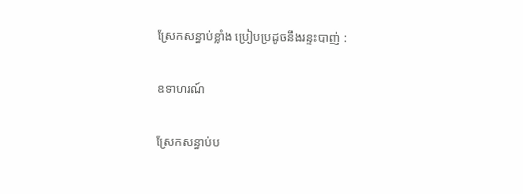ស្រែកសន្ធាប់ខ្លាំង ប្រៀបប្រដូចនឹងរន្ទះបាញ់ :

ឧទាហរណ៍

ស្រែកសន្ធាប់ប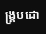ង្គ្របដោ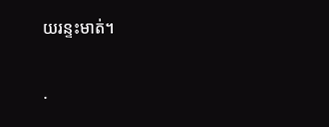យរន្ទះមាត់។

·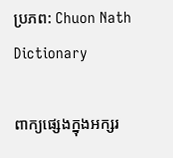ប្រភព: Chuon Nath Dictionary

ពាក្យផ្សេងក្នុងអក្សរ